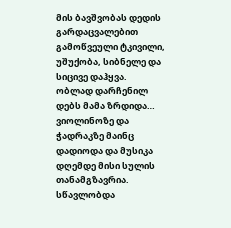მის ბავშვობას დედის გარდაცვალებით გამოწვეული ტკივილი, უშუქობა, სიბნელე და სიცივე დაჰყვა. ობლად დარჩენილ დებს მამა ზრდიდა…
ვიოლინოზე და ჭადრაკზე მაინც დადიოდა და მუსიკა დღემდე მისი სულის თანამგზავრია.
სწავლობდა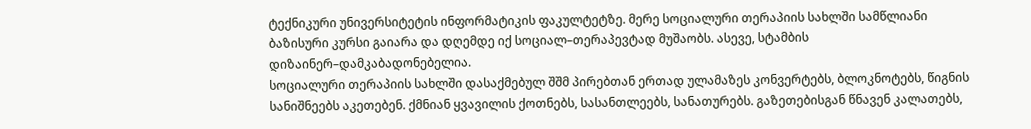ტექნიკური უნივერსიტეტის ინფორმატიკის ფაკულტეტზე. მერე სოციალური თერაპიის სახლში სამწლიანი ბაზისური კურსი გაიარა და დღემდე იქ სოციალ–თერაპევტად მუშაობს. ასევე, სტამბის დიზაინერ–დამკაბადონებელია.
სოციალური თერაპიის სახლში დასაქმებულ შშმ პირებთან ერთად ულამაზეს კონვერტებს, ბლოკნოტებს, წიგნის სანიშნეებს აკეთებენ. ქმნიან ყვავილის ქოთნებს, სასანთლეებს, სანათურებს. გაზეთებისგან წნავენ კალათებს,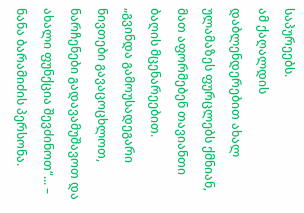საპურეებს.
ამ ქაღალდის დაბლენდერებით ახალ ულამაზეს ფურცლებს ქმნიან, მათ აფორმებენ თავიანთი ბაღის მცენარეებით.
„გვინდა გამოუსადეგარი ნივთები გავაცოცხლოთ, ნარჩენები გადავამუშავოთ და ახალი ფუნქცია შევძინოთ“... – ნანა ბარამიძის პერსონა.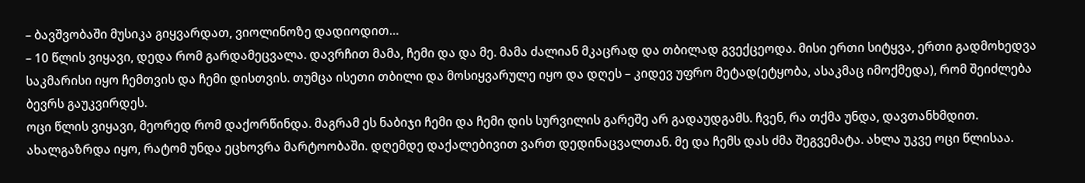– ბავშვობაში მუსიკა გიყვარდათ, ვიოლინოზე დადიოდით…
– 10 წლის ვიყავი, დედა რომ გარდამეცვალა. დავრჩით მამა, ჩემი და და მე. მამა ძალიან მკაცრად და თბილად გვექცეოდა. მისი ერთი სიტყვა, ერთი გადმოხედვა საკმარისი იყო ჩემთვის და ჩემი დისთვის. თუმცა ისეთი თბილი და მოსიყვარულე იყო და დღეს – კიდევ უფრო მეტად(ეტყობა, ასაკმაც იმოქმედა), რომ შეიძლება ბევრს გაუკვირდეს.
ოცი წლის ვიყავი, მეორედ რომ დაქორწინდა. მაგრამ ეს ნაბიჯი ჩემი და ჩემი დის სურვილის გარეშე არ გადაუდგამს. ჩვენ, რა თქმა უნდა, დავთანხმდით. ახალგაზრდა იყო, რატომ უნდა ეცხოვრა მარტოობაში. დღემდე დაქალებივით ვართ დედინაცვალთან. მე და ჩემს დას ძმა შეგვემატა. ახლა უკვე ოცი წლისაა.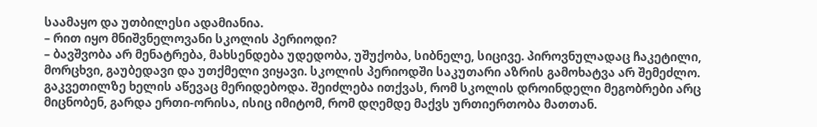საამაყო და უთბილესი ადამიანია.
– რით იყო მნიშვნელოვანი სკოლის პერიოდი?
– ბავშვობა არ მენატრება, მახსენდება უდედობა, უშუქობა, სიბნელე, სიცივე. პიროვნულადაც ჩაკეტილი, მორცხვი, გაუბედავი და უთქმელი ვიყავი. სკოლის პერიოდში საკუთარი აზრის გამოხატვა არ შემეძლო. გაკვეთილზე ხელის აწევაც მერიდებოდა. შეიძლება ითქვას, რომ სკოლის დროინდელი მეგობრები არც მიცნობენ, გარდა ერთი-ორისა, ისიც იმიტომ, რომ დღემდე მაქვს ურთიერთობა მათთან.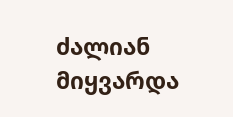ძალიან მიყვარდა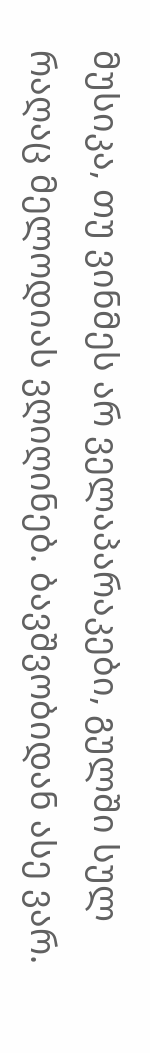მუსიკა, თუ ვინმეს არ ველაპარაკები, გულში სულ რაღაც მელოდიას ვღიღინებ. ბავშვობიდან ასე ვარ.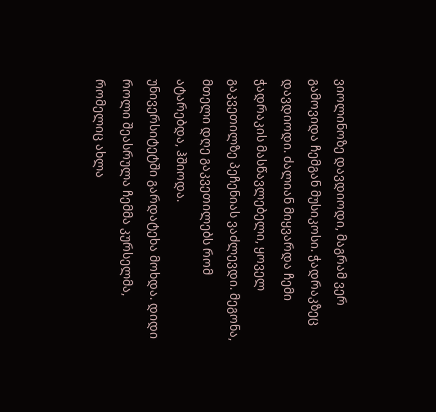ვიოლინოზე დავდიოდი, მაგრამ ვერ გამოვიდა ჩემგან მუსიკოსი. ჭადრაკზეც დავდიოდი. ძალიან მიყვარდა ჩემი ჭადრაკის მასწავლებელი, ყოველ გაკვეთილზე პეჩენიას ვაძლევდი. მეგონა, მთელი დღე გაკვეთილებს რომ ატარებდა, ჰშიოდა.
უნივერსიტეტში გარდატეხა მოხდა. დიდი როლი შეასრულა ჩემმა კურსელმა, რომელიც ახლა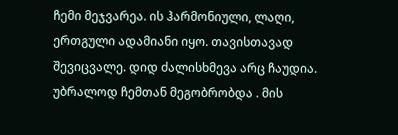ჩემი მეჯვარეა. ის ჰარმონიული, ლაღი, ერთგული ადამიანი იყო. თავისთავად შევიცვალე. დიდ ძალისხმევა არც ჩაუდია. უბრალოდ ჩემთან მეგობრობდა . მის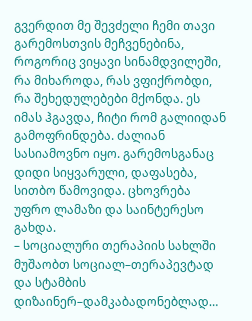გვერდით მე შევძელი ჩემი თავი გარემოსთვის მეჩვენებინა, როგორიც ვიყავი სინამდვილეში, რა მიხაროდა, რას ვფიქრობდი, რა შეხედულებები მქონდა. ეს იმას ჰგავდა, ჩიტი რომ გალიიდან გამოფრინდება. ძალიან სასიამოვნო იყო. გარემოსგანაც დიდი სიყვარული, დაფასება, სითბო წამოვიდა. ცხოვრება უფრო ლამაზი და საინტერესო გახდა.
– სოციალური თერაპიის სახლში მუშაობთ სოციალ–თერაპევტად და სტამბის დიზაინერ–დამკაბადონებლად…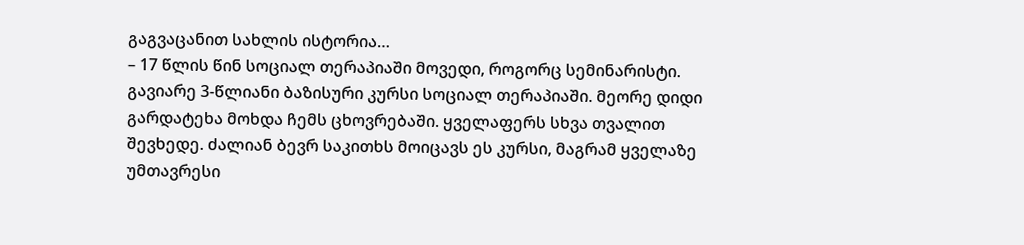გაგვაცანით სახლის ისტორია…
– 17 წლის წინ სოციალ თერაპიაში მოვედი, როგორც სემინარისტი. გავიარე 3-წლიანი ბაზისური კურსი სოციალ თერაპიაში. მეორე დიდი გარდატეხა მოხდა ჩემს ცხოვრებაში. ყველაფერს სხვა თვალით შევხედე. ძალიან ბევრ საკითხს მოიცავს ეს კურსი, მაგრამ ყველაზე უმთავრესი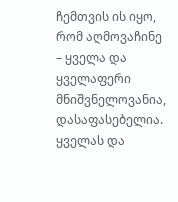ჩემთვის ის იყო, რომ აღმოვაჩინე – ყველა და ყველაფერი მნიშვნელოვანია, დასაფასებელია. ყველას და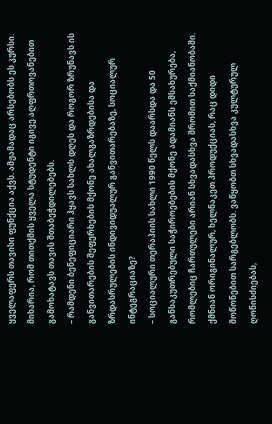ყველაფერს თავისი ფუნქცია აქვს. ამჟამადაც არსებობს ეს კურსი. მიხარია, რომ თითქმის ყველა სტუდენტი იგივე აღფრთოვანებით გამოხატავს თავის შთაბეჭდილებებს.
– რამდენი ბენეფიციარი ჰყავს სახლს დღეს და როგორ ზრუნავს ის განვითარების შეფერხების მქონე ახალგაზრდებისა და ზრდასრულების ინდივიდუალურ განვითარებაზე, სოციალურ ინტეგრაციაზე?
– სოციალური თერაპიის სახლი 1990 წელს დაარსდა და 50 განსაკუთრებული საჭიროებების მქონე ადამიანს ემსახურება, რომლებიც ჩართულები არიან სხვადასხვა შრომით საქმიანობაში. ქმნიან ორიგინალურ, ხელნაკეთ პროდუქციას, რაც დიდი მოწონებით სარგებლობს. ვაწყობთ სხვადასხვა კულტურულ ღონისძიებას,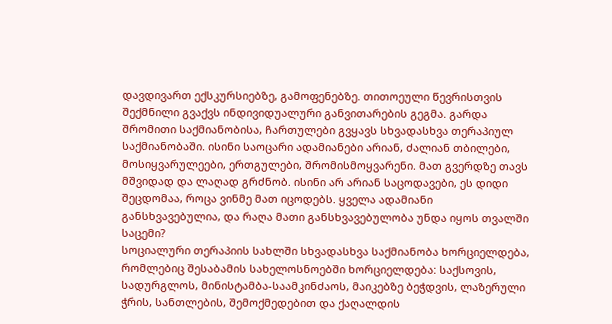დავდივართ ექსკურსიებზე, გამოფენებზე. თითოეული წევრისთვის შექმნილი გვაქვს ინდივიდუალური განვითარების გეგმა. გარდა შრომითი საქმიანობისა, ჩართულები გვყავს სხვადასხვა თერაპიულ საქმიანობაში. ისინი საოცარი ადამიანები არიან, ძალიან თბილები, მოსიყვარულეები, ერთგულები, შრომისმოყვარენი. მათ გვერდზე თავს მშვიდად და ლაღად გრძნობ. ისინი არ არიან საცოდავები, ეს დიდი შეცდომაა, როცა ვინმე მათ იცოდებს. ყველა ადამიანი განსხვავებულია, და რაღა მათი განსხვავებულობა უნდა იყოს თვალში საცემი?
სოციალური თერაპიის სახლში სხვადასხვა საქმიანობა ხორციელდება, რომლებიც შესაბამის სახელოსნოებში ხორციელდება: საქსოვის, სადურგლოს, მინისტამბა-საამკინძაოს, მაიკებზე ბეჭდვის, ლაზერული ჭრის, სანთლების, შემოქმედებით და ქაღალდის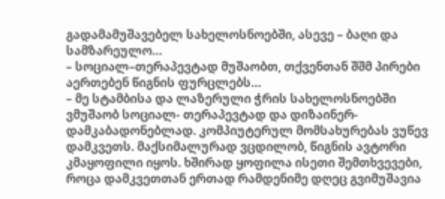გადამამუშავებელ სახელოსნოებში, ასევე – ბაღი და სამზარეულო…
– სოციალ–თერაპევტად მუშაობთ, თქვენთან შშმ პირები აერთებენ წიგნის ფურცლებს…
– მე სტამბისა და ლაზერული ჭრის სახელოსნოებში ვმუშაობ სოციალ- თერაპევტად და დიზაინერ-დამკაბადონებლად. კომპიუტერულ მომსახურებას ვუწევ დამკვეთს. მაქსიმალურად ვცდილობ, წიგნის ავტორი კმაყოფილი იყოს. ხშირად ყოფილა ისეთი შემთხვევები, როცა დამკვეთთან ერთად რამდენიმე დღეც გვიმუშავია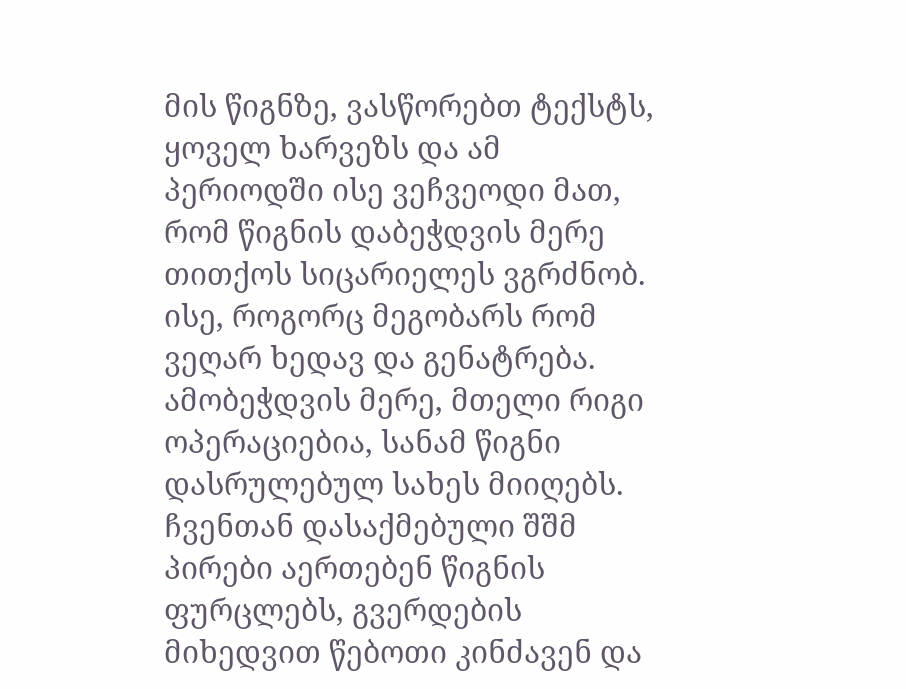მის წიგნზე, ვასწორებთ ტექსტს, ყოველ ხარვეზს და ამ პერიოდში ისე ვეჩვეოდი მათ, რომ წიგნის დაბეჭდვის მერე თითქოს სიცარიელეს ვგრძნობ. ისე, როგორც მეგობარს რომ ვეღარ ხედავ და გენატრება.
ამობეჭდვის მერე, მთელი რიგი ოპერაციებია, სანამ წიგნი დასრულებულ სახეს მიიღებს. ჩვენთან დასაქმებული შშმ პირები აერთებენ წიგნის ფურცლებს, გვერდების მიხედვით წებოთი კინძავენ და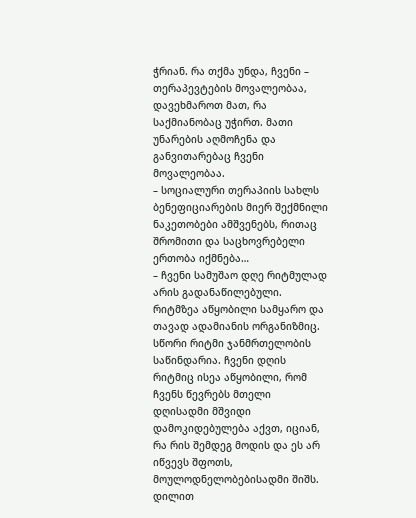ჭრიან. რა თქმა უნდა, ჩვენი – თერაპევტების მოვალეობაა, დავეხმაროთ მათ, რა საქმიანობაც უჭირთ. მათი უნარების აღმოჩენა და განვითარებაც ჩვენი მოვალეობაა.
– სოციალური თერაპიის სახლს ბენეფიციარების მიერ შექმნილი ნაკეთობები ამშვენებს, რითაც შრომითი და საცხოვრებელი ერთობა იქმნება…
– ჩვენი სამუშაო დღე რიტმულად არის გადანაწილებული. რიტმზეა აწყობილი სამყარო და თავად ადამიანის ორგანიზმიც. სწორი რიტმი ჯანმრთელობის საწინდარია. ჩვენი დღის რიტმიც ისეა აწყობილი, რომ ჩვენს წევრებს მთელი დღისადმი მშვიდი დამოკიდებულება აქვთ, იციან, რა რის შემდეგ მოდის და ეს არ იწვევს შფოთს, მოულოდნელობებისადმი შიშს. დილით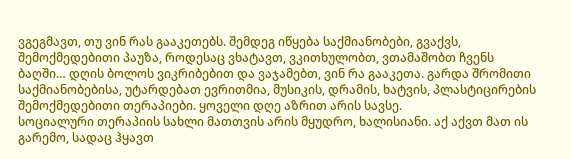ვგეგმავთ, თუ ვინ რას გააკეთებს. შემდეგ იწყება საქმიანობები, გვაქვს, შემოქმედებითი პაუზა, როდესაც ვხატავთ, ვკითხულობთ, ვთამაშობთ ჩვენს ბაღში… დღის ბოლოს ვიკრიბებით და ვაჯამებთ, ვინ რა გააკეთა. გარდა შრომითი საქმიანობებისა, უტარდებათ ევრითმია, მუსიკის, დრამის, ხატვის, პლასტიცირების შემოქმედებითი თერაპიები. ყოველი დღე აზრით არის სავსე.
სოციალური თერაპიის სახლი მათთვის არის მყუდრო, ხალისიანი. აქ აქვთ მათ ის გარემო, სადაც ჰყავთ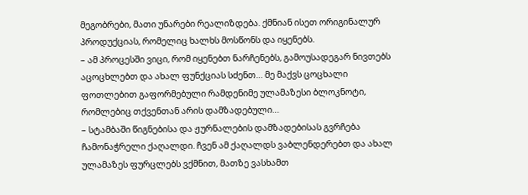მეგობრები, მათი უნარები რეალიზდება. ქმნიან ისეთ ორიგინალურ პროდუქციას, რომელიც ხალხს მოსწონს და იყენებს.
– ამ პროცესში ვიცი, რომ იყენებთ ნარჩენებს, გამოუსადეგარ ნივთებს აცოცხლებთ და ახალ ფუნქციას სძენთ… მე მაქვს ცოცხალი ფოთლებით გაფორმებული რამდენიმე ულამაზესი ბლოკნოტი, რომლებიც თქვენთან არის დამზადებული…
– სტამბაში წიგნებისა და ჟურნალების დამზადებისას გვრჩება ჩამონაჭრელი ქაღალდი. ჩვენ ამ ქაღალდს ვაბლენდერებთ და ახალ ულამაზეს ფურცლებს ვქმნით, მათზე ვასხამთ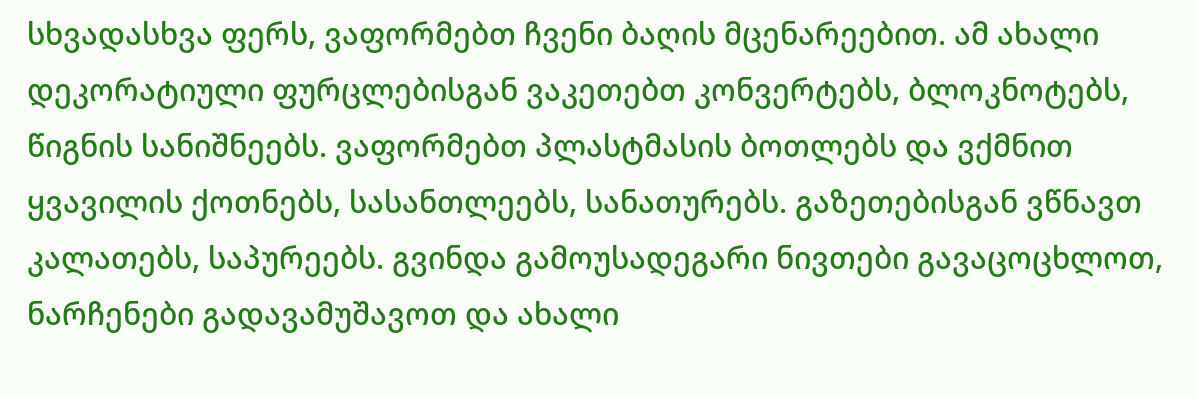სხვადასხვა ფერს, ვაფორმებთ ჩვენი ბაღის მცენარეებით. ამ ახალი დეკორატიული ფურცლებისგან ვაკეთებთ კონვერტებს, ბლოკნოტებს, წიგნის სანიშნეებს. ვაფორმებთ პლასტმასის ბოთლებს და ვქმნით ყვავილის ქოთნებს, სასანთლეებს, სანათურებს. გაზეთებისგან ვწნავთ კალათებს, საპურეებს. გვინდა გამოუსადეგარი ნივთები გავაცოცხლოთ, ნარჩენები გადავამუშავოთ და ახალი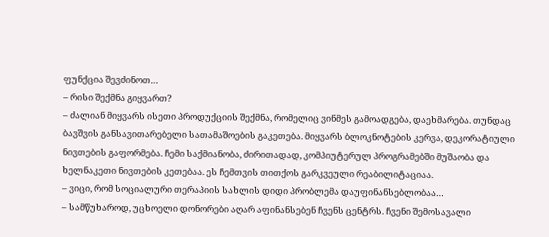ფუნქცია შევძინოთ…
– რისი შექმნა გიყვართ?
– ძალიან მიყვარს ისეთი პროდუქციის შექმნა, რომელიც ვინმეს გამოადგება, დაეხმარება. თუნდაც ბავშვის განსავითარებელი სათამაშოების გაკეთება. მიყვარს ბლოკნოტების კერვა, დეკორატიული ნივთების გაფორმება. ჩემი საქმიანობა, ძირითადად, კომპიუტერულ პროგრამებში მუშაობა და ხელნაკეთი ნივთების კეთებაა. ეს ჩემთვის თითქოს გარკვეული რეაბილიტაციაა.
– ვიცი, რომ სოციალური თერაპიის სახლის დიდი პრობლემა დაუფინანსებლობაა…
– სამწუხაროდ, უცხოელი დონორები აღარ აფინანსებენ ჩვენს ცენტრს. ჩვენი შემოსავალი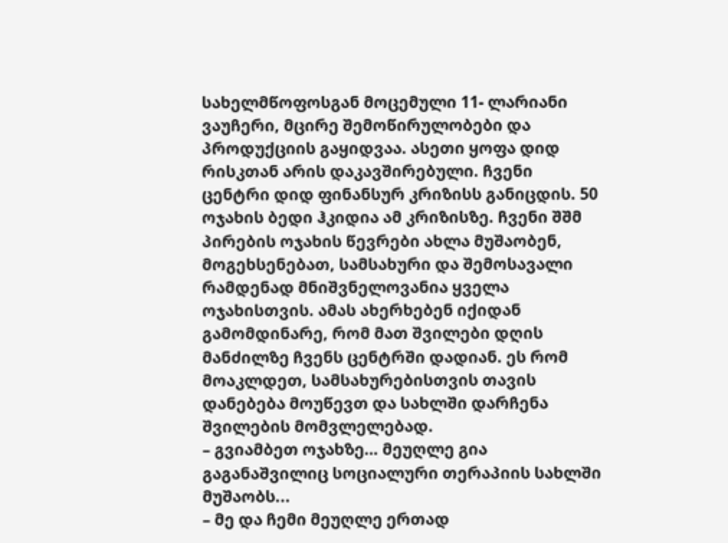სახელმწოფოსგან მოცემული 11- ლარიანი ვაუჩერი, მცირე შემოწირულობები და პროდუქციის გაყიდვაა. ასეთი ყოფა დიდ რისკთან არის დაკავშირებული. ჩვენი ცენტრი დიდ ფინანსურ კრიზისს განიცდის. 50 ოჯახის ბედი ჰკიდია ამ კრიზისზე. ჩვენი შშმ პირების ოჯახის წევრები ახლა მუშაობენ, მოგეხსენებათ, სამსახური და შემოსავალი რამდენად მნიშვნელოვანია ყველა ოჯახისთვის. ამას ახერხებენ იქიდან გამომდინარე, რომ მათ შვილები დღის მანძილზე ჩვენს ცენტრში დადიან. ეს რომ მოაკლდეთ, სამსახურებისთვის თავის დანებება მოუწევთ და სახლში დარჩენა შვილების მომვლელებად.
– გვიამბეთ ოჯახზე… მეუღლე გია გაგანაშვილიც სოციალური თერაპიის სახლში მუშაობს...
– მე და ჩემი მეუღლე ერთად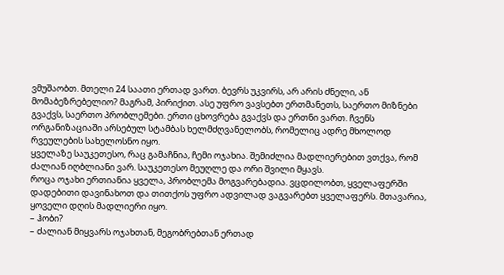ვმუშაობთ. მთელი 24 საათი ერთად ვართ. ბევრს უკვირს, არ არის ძნელი, ან მომაბეზრებელიო? მაგრამ, პირიქით. ასე უფრო ვავსებთ ერთმანეთს, საერთო მიზნები გვაქვს, საერთო პრობლემები. ერთი ცხოვრება გვაქვს და ერთნი ვართ. ჩვენს ორგანიზაციაში არსებულ სტამბას ხელმძღვანელობს, რომელიც ადრე მხოლოდ რვეულების სახელოსნო იყო.
ყველაზე საუკეთესო, რაც გამაჩნია, ჩემი ოჯახია. შემიძლია მადლიერებით ვთქვა, რომ ძალიან იღბლიანი ვარ. საუკეთესო მეუღლე და ორი შვილი მყავს.
როცა ოჯახი ერთიანია ყველა, პრობლემა მოგვარებადია. ვცდილობთ, ყველაფერში დადებითი დავინახოთ და თითქოს უფრო ადვილად ვაგვარებთ ყველაფერს. მთავარია, ყოველი დღის მადლიერი იყო.
– ჰობი?
– ძალიან მიყვარს ოჯახთან, მეგობრებთან ერთად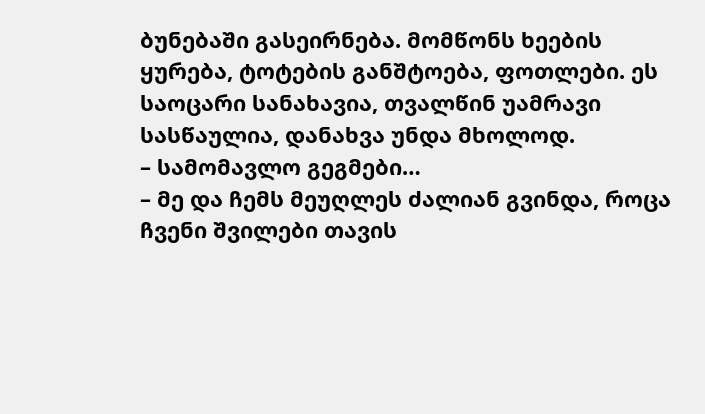ბუნებაში გასეირნება. მომწონს ხეების ყურება, ტოტების განშტოება, ფოთლები. ეს საოცარი სანახავია, თვალწინ უამრავი სასწაულია, დანახვა უნდა მხოლოდ.
– სამომავლო გეგმები…
– მე და ჩემს მეუღლეს ძალიან გვინდა, როცა ჩვენი შვილები თავის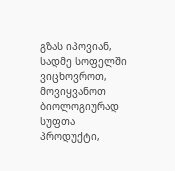გზას იპოვიან, სადმე სოფელში ვიცხოვროთ, მოვიყვანოთ ბიოლოგიურად სუფთა პროდუქტი,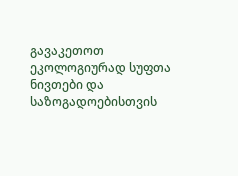გავაკეთოთ ეკოლოგიურად სუფთა ნივთები და საზოგადოებისთვის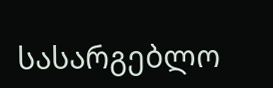სასარგებლო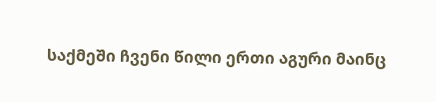საქმეში ჩვენი წილი ერთი აგური მაინც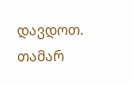დავდოთ.
თამარ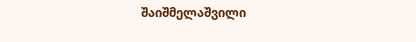შაიშმელაშვილი